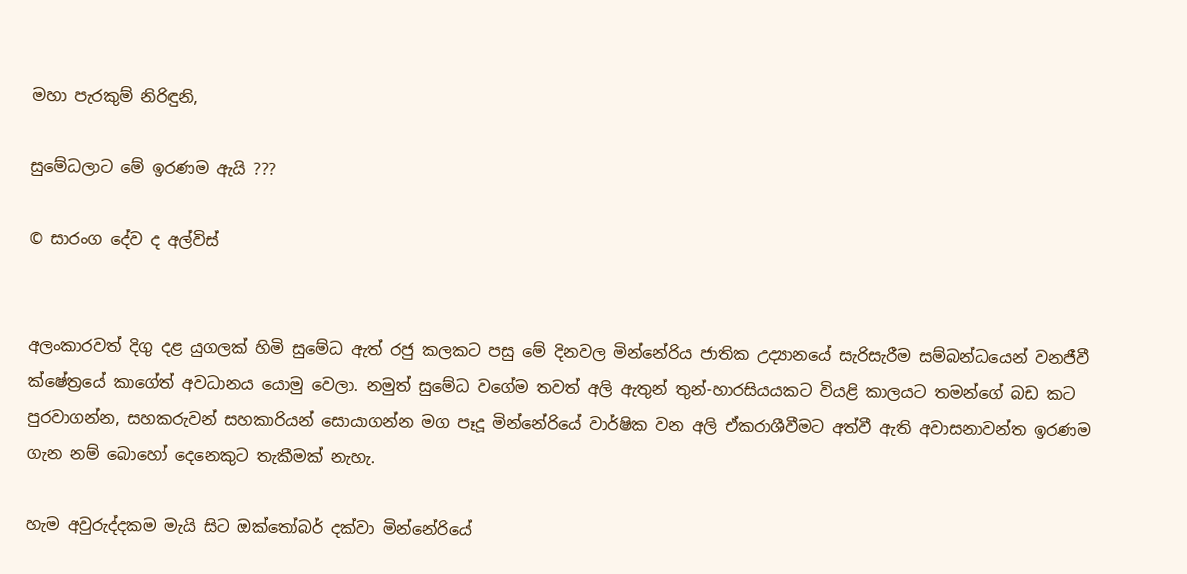මහා පැරකුම් නිරිඳුනි,

සුමේධලාට මේ ඉරණම ඇයි ???

© සාරංග දේව ද අල්විස්


අලංකාරවත් දිගු දළ යුගලක් හිමි සුමේධ ඇත් රජු කලකට පසු මේ දිනවල මින්නේරිය ජාතික උද්‍යානයේ සැරිසැරීම සම්බන්ධයෙන් වනජීවී ක්ෂේත්‍රයේ කාගේත් අවධානය යොමු වෙලා. නමුත් සුමේධ වගේම තවත් අලි ඇතුන් තුන්-හාරසියයකට වියළි කාලයට තමන්ගේ බඩ කට පුරවාගන්න, සහකරුවන් සහකාරියන් සොයාගන්න මග පෑදූ මින්නේරියේ වාර්ෂික වන අලි ඒකරාශීවීමට අත්වී ඇති අවාසනාවන්ත ඉරණම ගැන නම් බොහෝ දෙනෙකුට තැකීමක් නැහැ.

හැම අවුරුද්දකම මැයි සිට ඔක්තෝබර් දක්වා මින්නේරියේ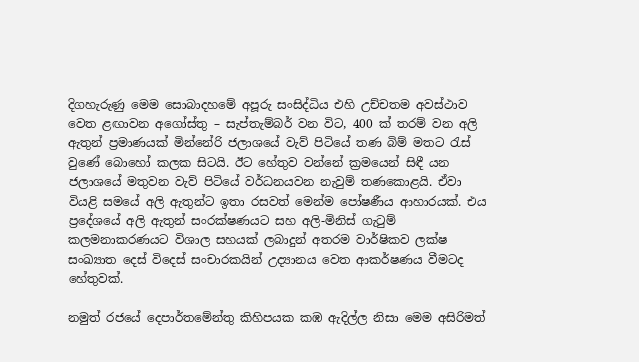දිගහැරුණු මෙම සොබාදහමේ අපූරු සංසිද්ධිය එහි උච්චතම අවස්ථාව වෙත ළඟාවන අගෝස්තු – සැප්තැම්බර් වන විට, 400 ක් තරම් වන අලි ඇතුන් ප්‍රමාණයක් මින්නේරි ජලාශයේ වැව් පිටියේ තණ බිම් මතට රැස් වුණේ බොහෝ කලක සිටයි. ඊට හේතුව වන්නේ ක්‍රමයෙන් සිඳී යන ජලාශයේ මතුවන වැව් පිටියේ වර්ධනයවන නැවුම් තණකොළයි. ඒවා වියළි සමයේ අලි ඇතුන්ට ඉතා රසවත් මෙන්ම පෝෂණීය ආහාරයක්. එය ප්‍රදේශයේ අලි ඇතුන් සංරක්ෂණයට සහ අලි-මිනිස් ගැටුම් කලමනාකරණයට විශාල සහයක් ලබාදුන් අතරම වාර්ෂිකව ලක්ෂ සංඛ්‍යාත දෙස් විදෙස් සංචාරකයින් උද්‍යානය වෙත ආකර්ෂණය වීමටද හේතුවක්.

නමුත් රජයේ දෙපාර්තමේන්තු කිහිපයක කඹ ඇදිල්ල නිසා මෙම අසිරිමත්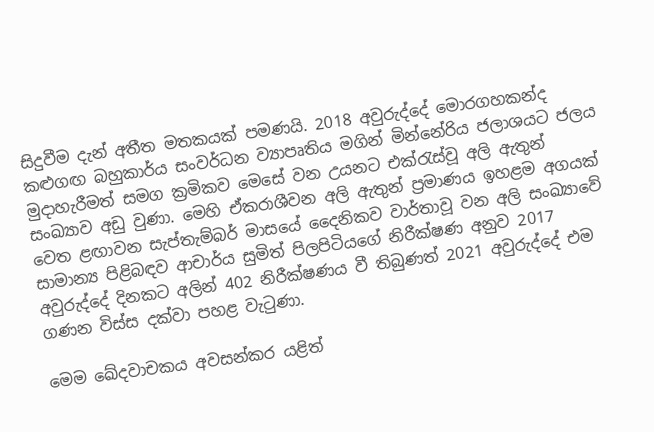සිදුවීම දැන් අතීත මතකයක් පමණයි. 2018 අවුරුද්දේ මොරගහකන්ද කළුගඟ බහුකාර්ය සංවර්ධන ව්‍යාපෘතිය මගින් මින්නේරිය ජලාශයට ජලය මුදාහැරීමත් සමග ක්‍රමිකව මෙසේ වන උයනට එක්රැස්වූ අලි ඇතුන් සංඛ්‍යාව අඩු වුණා. මෙහි ඒකරාශීවන අලි ඇතුන් ප්‍රමාණය ඉහළම අගයක් වෙත ළඟාවන සැප්තැම්බර් මාසයේ දෛනිකව වාර්තාවූ වන අලි සංඛ්‍යාවේ සාමාන්‍ය පිළිබඳව ආචාර්ය සුමිත් පිලපිටියගේ නිරීක්ෂණ අනුව 2017 අවුරුද්දේ දිනකට අලින් 402 නිරීක්ෂණය වී තිබුණත් 2021 අවුරුද්දේ එම ගණන විස්ස දක්වා පහළ වැටුණා.

මෙම ඛේදවාචකය අවසන්කර යළිත්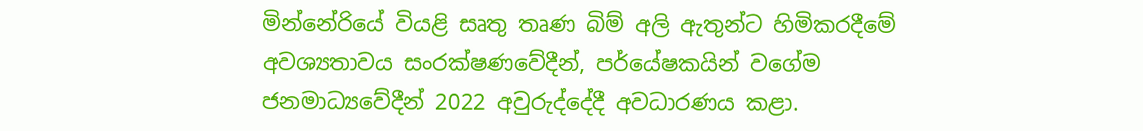මින්නේරියේ වියළි සෘතු තෘණ බිම් අලි ඇතුන්ට හිමිකරදීමේ අවශ්‍යතාවය සංරක්ෂණවේදීන්, පර්යේෂකයින් වගේම ජනමාධ්‍යවේදීන් 2022 අවුරුද්දේදී අවධාරණය කළා.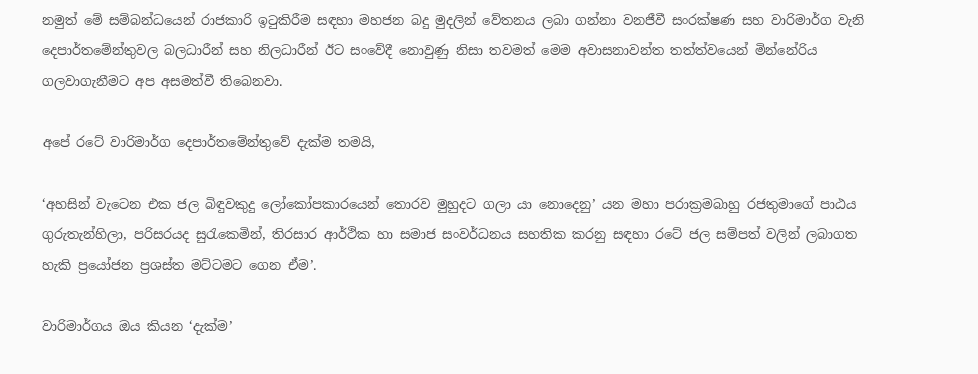නමුත් මේ සම්බන්ධයෙන් රාජකාරි ඉටුකිරීම සඳහා මහජන බදු මුදලින් වේතනය ලබා ගන්නා වනජීවී සංරක්ෂණ සහ වාරිමාර්ග වැනි දෙපාර්තමේන්තුවල බලධාරීන් සහ නිලධාරීන් ඊට සංවේදී නොවුණු නිසා තවමත් මෙම අවාසනාවන්ත තත්ත්වයෙන් මින්නේරිය ගලවාගැනීමට අප අසමත්වී තිබෙනවා.

අපේ රටේ වාරිමාර්ග දෙපාර්තමේන්තුවේ දැක්ම තමයි,

‘අහසින් වැටෙන එක ජල බිඳුවකුදු ලෝකෝපකාරයෙන් තොරව මුහුදට ගලා යා නොදෙනු’ යන මහා පරාක්‍රමබාහු රජතුමාගේ පාඨය ගුරුතැන්හිලා, පරිසරයද සුරැකෙමින්, තිරසාර ආර්ථික හා සමාජ සංවර්ධනය සහතික කරනු සඳහා රටේ ජල සම්පත් වලින් ලබාගත හැකි ප්‍රයෝජන ප්‍රශස්ත මට්ටමට ගෙන ඒම’.

වාරිමාර්ගය ඔය කියන ‘දැක්ම’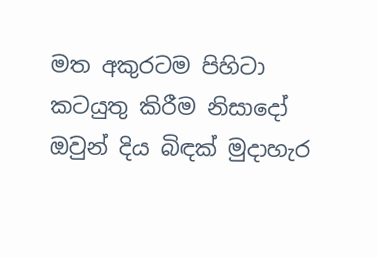මත අකුරටම පිහිටා කටයුතු කිරීම නිසාදෝ ඔවුන් දිය බිඳක් මුදාහැර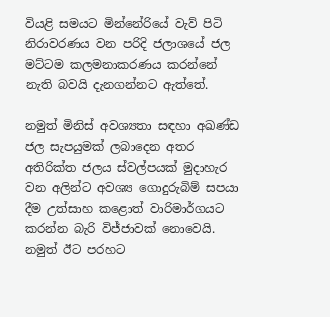වියළි සමයට මින්නේරියේ වැව් පිටි නිරාවරණය වන පරිදි ජලාශයේ ජල මට්ටම කලමනාකරණය කරන්නේ නැති බවයි දැනගන්නට ඇත්තේ.

නමුත් මිනිස් අවශ්‍යතා සඳහා අඛණ්ඩ ජල සැපයුමක් ලබාදෙන අතර අතිරික්ත ජලය ස්වල්පයක් මුදාහැර වන අලින්ට අවශ්‍ය ගොදුරුබිම් සපයා දීම උත්සාහ කළොත් වාරිමාර්ගයට කරන්න බැරි විජ්ජාවක් නොවෙයි. නමුත් ඊට පරහට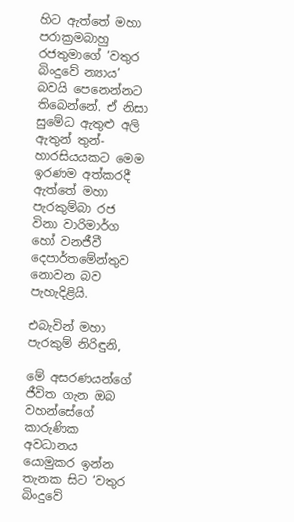හිට ඇත්තේ මහා පරාක්‍රමබාහු රජතුමාගේ ‘වතුර බිංදුවේ න්‍යාය’ බවයි පෙනෙන්නට තිබෙන්නේ. ඒ නිසා සුමේධ ඇතුළු අලි ඇතුන් තුන්-හාරසියයකට මෙම ඉරණම අත්කරදී ඇත්තේ මහා පැරකුම්බා රජ විනා වාරිමාර්ග හෝ වනජීවී දෙපාර්තමේන්තුව නොවන බව පැහැදිළියි.

එබැවින් මහා පැරකුම් නිරිඳුනි,

මේ අසරණයන්ගේ ජීවිත ගැන ඔබ වහන්සේගේ කාරුණික අවධානය යොමුකර ඉන්න තැනක සිට ‘වතුර බිංදුවේ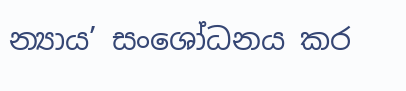න්‍යාය’ සංශෝධනය කර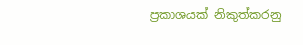ප්‍රකාශයක් නිකුත්කරනු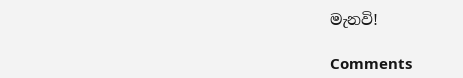මැනවි!

Comments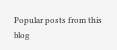Popular posts from this blog